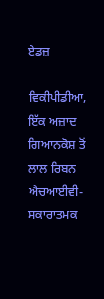ਏਡਜ਼

ਵਿਕੀਪੀਡੀਆ, ਇੱਕ ਅਜ਼ਾਦ ਗਿਆਨਕੋਸ਼ ਤੋਂ
ਲਾਲ ਰਿਬਨ ਐਚਆਈਵੀ-ਸਕਾਰਾਤਮਕ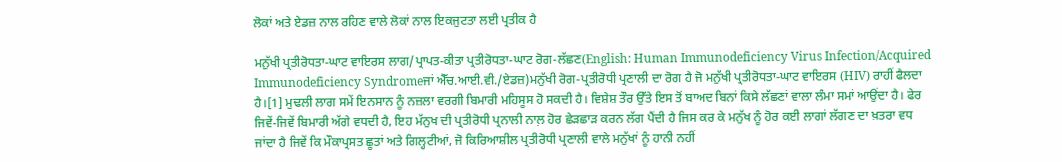ਲੋਕਾਂ ਅਤੇ ਏਡਜ਼ ਨਾਲ ਰਹਿਣ ਵਾਲੇ ਲੋਕਾਂ ਨਾਲ ਇਕਜੁਟਤਾ ਲਈ ਪ੍ਰਤੀਕ ਹੈ

ਮਨੁੱਖੀ ਪ੍ਰਤੀਰੋਧਤਾ-ਘਾਟ ਵਾਇਰਸ ਲਾਗ/ਪ੍ਰਾਪਤ-ਕੀਤਾ ਪ੍ਰਤੀਰੋਧਤਾ-ਘਾਟ ਰੋਗ-ਲੱਛਣ(English: Human Immunodeficiency Virus Infection/Acquired Immunodeficiency Syndromeਜਾਂ ਐੱਚ.ਆਈ.ਵੀ./ਏਡਜ਼)ਮਨੁੱਖੀ ਰੋਗ-ਪ੍ਰਤੀਰੋਧੀ ਪ੍ਰਣਾਲੀ ਦਾ ਰੋਗ ਹੈ ਜੋ ਮਨੁੱਖੀ ਪ੍ਰਤੀਰੋਧਤਾ-ਘਾਟ ਵਾਇਰਸ (HIV) ਰਾਹੀਂ ਫੈਲਦਾ ਹੈ।[1] ਮੁਢਲੀ ਲਾਗ ਸਮੇਂ ਇਨਸਾਨ ਨੂੰ ਨਜ਼ਲਾ ਵਰਗੀ ਬਿਮਾਰੀ ਮਹਿਸੂਸ ਹੋ ਸਕਦੀ ਹੈ। ਵਿਸ਼ੇਸ਼ ਤੌਰ ਉੱਤੇ ਇਸ ਤੋਂ ਬਾਅਦ ਬਿਨਾਂ ਕਿਸੇ ਲੱਛਣਾਂ ਵਾਲਾ ਲੰਮਾ ਸਮਾਂ ਆਉਂਦਾ ਹੈ। ਫੇਰ ਜਿਵੇਂ-ਜਿਵੇਂ ਬਿਮਾਰੀ ਅੱਗੇ ਵਧਦੀ ਹੈ, ਇਹ ਮੱਨੁਖ ਦੀ ਪ੍ਰਤੀਰੋਧੀ ਪ੍ਰਨਾਲੀ ਨਾਲ਼ ਹੋਰ ਛੇੜਛਾੜ ਕਰਨ ਲੱਗ ਪੈਂਦੀ ਹੈ ਜਿਸ ਕਰ ਕੇ ਮਨੁੱਖ ਨੂੰ ਹੋਰ ਕਈ ਲਾਗਾਂ ਲੱਗਣ ਦਾ ਖ਼ਤਰਾ ਵਧ ਜਾਂਦਾ ਹੈ ਜਿਵੇਂ ਕਿ ਮੌਕਾਪ੍ਰਸਤ ਛੂਤਾਂ ਅਤੇ ਗਿਲ੍ਹਟੀਆਂ, ਜੋ ਕਿਰਿਆਸ਼ੀਲ ਪ੍ਰਤੀਰੋਧੀ ਪ੍ਰਣਾਲੀ ਵਾਲੇ ਮਨੁੱਖਾਂ ਨੂੰ ਹਾਨੀ ਨਹੀਂ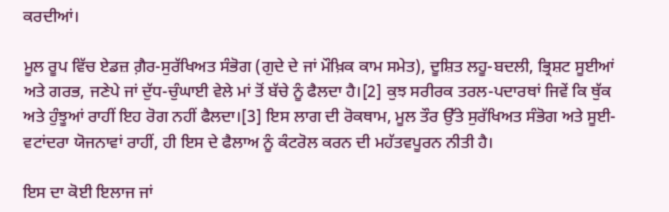ਕਰਦੀਆਂ।

ਮੂਲ ਰੂਪ ਵਿੱਚ ਏਡਜ਼ ਗ਼ੈਰ-ਸੁਰੱਖਿਅਤ ਸੰਭੋਗ (ਗੁਦੇ ਦੇ ਜਾਂ ਮੌਖ਼ਿਕ ਕਾਮ ਸਮੇਤ), ਦੂਸ਼ਿਤ ਲਹੂ-ਬਦਲੀ, ਭ੍ਰਿਸ਼ਟ ਸੂਈਆਂ ਅਤੇ ਗਰਭ, ਜਣੇਪੇ ਜਾਂ ਦੁੱਧ-ਚੁੰਘਾਈ ਵੇਲੇ ਮਾਂ ਤੋਂ ਬੱਚੇ ਨੂੰ ਫੈਲਦਾ ਹੈ।[2] ਕੁਝ ਸਰੀਰਕ ਤਰਲ-ਪਦਾਰਥਾਂ ਜਿਵੇਂ ਕਿ ਥੁੱਕ ਅਤੇ ਹੁੰਝੂਆਂ ਰਾਹੀਂ ਇਹ ਰੋਗ ਨਹੀਂ ਫੈਲਦਾ।[3] ਇਸ ਲਾਗ ਦੀ ਰੋਕਥਾਮ, ਮੂਲ ਤੌਰ ਉੱਤੇ ਸੁਰੱਖਿਅਤ ਸੰਭੋਗ ਅਤੇ ਸੂਈ-ਵਟਾਂਦਰਾ ਯੋਜਨਾਵਾਂ ਰਾਹੀਂ, ਹੀ ਇਸ ਦੇ ਫੈਲਾਅ ਨੂੰ ਕੰਟਰੋਲ ਕਰਨ ਦੀ ਮਹੱਤਵਪੂਰਨ ਨੀਤੀ ਹੈ।

ਇਸ ਦਾ ਕੋਈ ਇਲਾਜ ਜਾਂ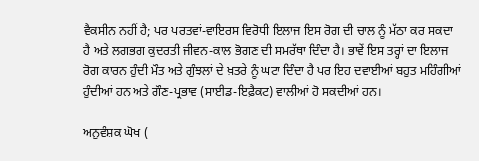ਵੈਕਸੀਨ ਨਹੀਂ ਹੈ; ਪਰ ਪਰਤਵਾਂ-ਵਾਇਰਸ ਵਿਰੋਧੀ ਇਲਾਜ ਇਸ ਰੋਗ ਦੀ ਚਾਲ ਨੂੰ ਮੱਠਾ ਕਰ ਸਕਦਾ ਹੈ ਅਤੇ ਲਗਭਗ ਕੁਦਰਤੀ ਜੀਵਨ-ਕਾਲ ਭੋਗਣ ਦੀ ਸਮਰੱਥਾ ਦਿੰਦਾ ਹੈ। ਭਾਵੇਂ ਇਸ ਤਰ੍ਹਾਂ ਦਾ ਇਲਾਜ ਰੋਗ ਕਾਰਨ ਹੁੰਦੀ ਮੌਤ ਅਤੇ ਗੁੰਝਲਾਂ ਦੇ ਖ਼ਤਰੇ ਨੂੰ ਘਟਾ ਦਿੰਦਾ ਹੈ ਪਰ ਇਹ ਦਵਾਈਆਂ ਬਹੁਤ ਮਹਿੰਗੀਆਂ ਹੁੰਦੀਆਂ ਹਨ ਅਤੇ ਗੌਣ-ਪ੍ਰਭਾਵ (ਸਾਈਡ-ਇਫ਼ੈਕਟ) ਵਾਲੀਆਂ ਹੋ ਸਕਦੀਆਂ ਹਨ।

ਅਨੁਵੰਸ਼ਕ ਘੋਖ (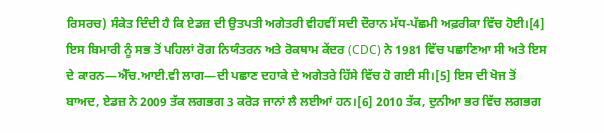ਰਿਸਰਚ) ਸੰਕੇਤ ਦਿੰਦੀ ਹੈ ਕਿ ਏਡਜ਼ ਦੀ ਉਤਪਤੀ ਅਗੇਤਰੀ ਵੀਹਵੀਂ ਸਦੀ ਦੌਰਾਨ ਮੱਧ-ਪੱਛਮੀ ਅਫ਼ਰੀਕਾ ਵਿੱਚ ਹੋਈ।[4] ਇਸ ਬਿਮਾਰੀ ਨੂੰ ਸਭ ਤੋਂ ਪਹਿਲਾਂ ਰੋਗ ਨਿਯੰਤਰਨ ਅਤੇ ਰੋਕਥਾਮ ਕੇਂਦਰ (CDC) ਨੇ 1981 ਵਿੱਚ ਪਛਾਣਿਆ ਸੀ ਅਤੇ ਇਸ ਦੇ ਕਾਰਨ—ਐੱਚ.ਆਈ.ਵੀ ਲਾਗ—ਦੀ ਪਛਾਣ ਦਹਾਕੇ ਦੇ ਅਗੇਤਰੇ ਹਿੱਸੇ ਵਿੱਚ ਹੋ ਗਈ ਸੀ।[5] ਇਸ ਦੀ ਖੋਜ ਤੋਂ ਬਾਅਦ, ਏਡਜ਼ ਨੇ 2009 ਤੱਕ ਲਗਭਗ 3 ਕਰੋੜ ਜਾਨਾਂ ਲੈ ਲਈਆਂ ਹਨ।[6] 2010 ਤੱਕ, ਦੁਨੀਆ ਭਰ ਵਿੱਚ ਲਗਭਗ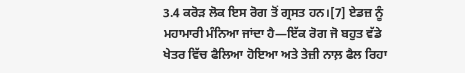3.4 ਕਰੋੜ ਲੋਕ ਇਸ ਰੋਗ ਤੋਂ ਗ੍ਰਸਤ ਹਨ।[7] ਏਡਜ਼ ਨੂੰ ਮਹਾਮਾਰੀ ਮੰਨਿਆ ਜਾਂਦਾ ਹੈ—ਇੱਕ ਰੋਗ ਜੋ ਬਹੁਤ ਵੱਡੇ ਖੇਤਰ ਵਿੱਚ ਫੈਲਿਆ ਹੋਇਆ ਅਤੇ ਤੇਜ਼ੀ ਨਾਲ਼ ਫੈਲ ਰਿਹਾ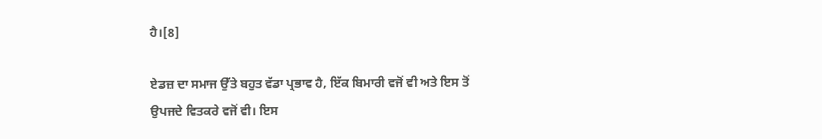ਹੈ।[8]

ਏਡਜ਼ ਦਾ ਸਮਾਜ ਉੱਤੇ ਬਹੁਤ ਵੱਡਾ ਪ੍ਰਭਾਵ ਹੈ, ਇੱਕ ਬਿਮਾਰੀ ਵਜੋਂ ਵੀ ਅਤੇ ਇਸ ਤੋਂ ਉਪਜਦੇ ਵਿਤਕਰੇ ਵਜੋਂ ਵੀ। ਇਸ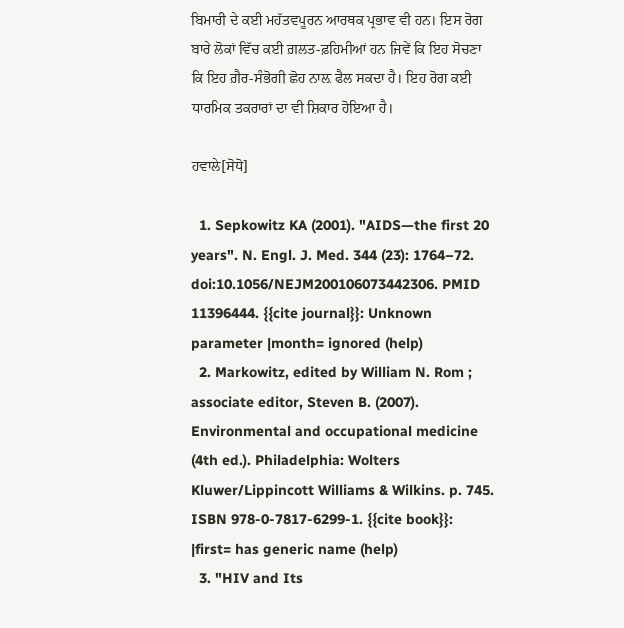ਬਿਮਾਰੀ ਦੇ ਕਈ ਮਹੱਤਵਪੂਰਨ ਆਰਥਕ ਪ੍ਰਭਾਵ ਵੀ ਹਨ। ਇਸ ਰੋਗ ਬਾਰੇ ਲੋਕਾਂ ਵਿੱਚ ਕਈ ਗ਼ਲਤ-ਫ਼ਹਿਮੀਆਂ ਹਨ ਜਿਵੇਂ ਕਿ ਇਹ ਸੋਚਣਾ ਕਿ ਇਹ ਗ਼ੈਰ-ਸੰਭੋਗੀ ਛੋਹ ਨਾਲ਼ ਫੈਲ ਸਕਦਾ ਹੈ। ਇਹ ਰੋਗ ਕਈ ਧਾਰਮਿਕ ਤਕਰਾਰਾਂ ਦਾ ਵੀ ਸ਼ਿਕਾਰ ਹੋਇਆ ਹੈ।

ਹਵਾਲੇ[ਸੋਧੋ]

  1. Sepkowitz KA (2001). "AIDS—the first 20 years". N. Engl. J. Med. 344 (23): 1764–72. doi:10.1056/NEJM200106073442306. PMID 11396444. {{cite journal}}: Unknown parameter |month= ignored (help)
  2. Markowitz, edited by William N. Rom ; associate editor, Steven B. (2007). Environmental and occupational medicine (4th ed.). Philadelphia: Wolters Kluwer/Lippincott Williams & Wilkins. p. 745. ISBN 978-0-7817-6299-1. {{cite book}}: |first= has generic name (help)
  3. "HIV and Its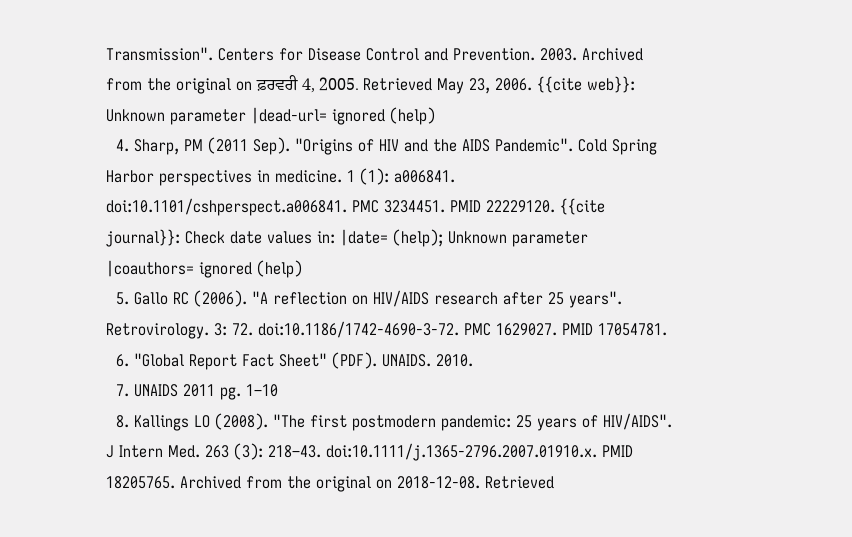Transmission". Centers for Disease Control and Prevention. 2003. Archived from the original on ਫ਼ਰਵਰੀ 4, 2005. Retrieved May 23, 2006. {{cite web}}: Unknown parameter |dead-url= ignored (help)
  4. Sharp, PM (2011 Sep). "Origins of HIV and the AIDS Pandemic". Cold Spring Harbor perspectives in medicine. 1 (1): a006841. doi:10.1101/cshperspect.a006841. PMC 3234451. PMID 22229120. {{cite journal}}: Check date values in: |date= (help); Unknown parameter |coauthors= ignored (help)
  5. Gallo RC (2006). "A reflection on HIV/AIDS research after 25 years". Retrovirology. 3: 72. doi:10.1186/1742-4690-3-72. PMC 1629027. PMID 17054781.
  6. "Global Report Fact Sheet" (PDF). UNAIDS. 2010.
  7. UNAIDS 2011 pg. 1–10
  8. Kallings LO (2008). "The first postmodern pandemic: 25 years of HIV/AIDS". J Intern Med. 263 (3): 218–43. doi:10.1111/j.1365-2796.2007.01910.x. PMID 18205765. Archived from the original on 2018-12-08. Retrieved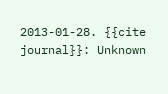2013-01-28. {{cite journal}}: Unknown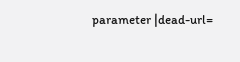parameter |dead-url=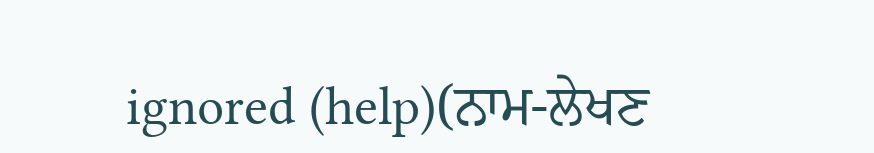ignored (help)(ਨਾਮ-ਲੇਖਣ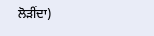ਲੋੜੀਂਦਾ)